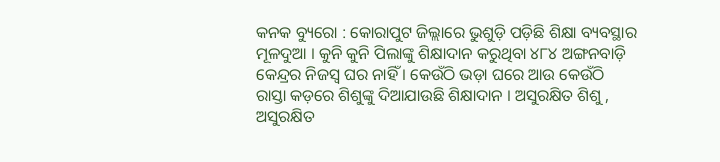କନକ ବ୍ୟୁରୋ : କୋରାପୁଟ ଜିଲ୍ଲାରେ ଭୁଶୁଡ଼ି ପଡ଼ିଛି ଶିକ୍ଷା ବ୍ୟବସ୍ଥାର ମୂଳଦୁଆ । କୁନି କୁନି ପିଲାଙ୍କୁ ଶିକ୍ଷାଦାନ କରୁଥିବା ୪୮୪ ଅଙ୍ଗନବାଡ଼ି କେନ୍ଦ୍ରର ନିଜସ୍ୱ ଘର ନାହିଁ । କେଉଁଠି ଭଡ଼ା ଘରେ ଆଉ କେଉଁଠି ରାସ୍ତା କଡ଼ରେ ଶିଶୁଙ୍କୁ ଦିଆଯାଉଛି ଶିକ୍ଷାଦାନ । ଅସୁରକ୍ଷିତ ଶିଶୁ , ଅସୁରକ୍ଷିତ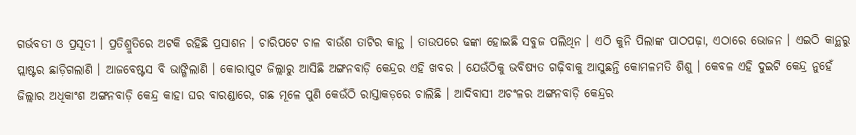ଗର୍ଭବତୀ ଓ ପ୍ରସୂତୀ । ପ୍ରତିଶ୍ରୁତିରେ ଅଟକି ରହିଛି ପ୍ରସାଶନ । ଚାରିପଟେ ଚାଳ ବାଉଁଶ ତାଟିର କାନ୍ଥ । ତାଉପରେ ଢଙ୍କା ହୋଇଛି ସବୁଜ ପଲିଥିନ । ଏଠି କୁନି ପିଲାଙ୍କ ପାଠପଢ଼ା, ଏଠାରେ ଭୋଜନ । ଏଇଠି କାନ୍ଥରୁ ପ୍ଲାଷ୍ଟର ଛାଡ଼ିଗଲାଣି । ଆଜବେଷ୍ଟସ ବି ଭାଙ୍ଗିଲାଣି । କୋରାପୁଟ ଜିଲ୍ଲାରୁ ଆସିଛି ଅଙ୍ଗନବାଡ଼ି କେନ୍ଦ୍ରର ଏହି ଖବର । ଯେଉଁଠିକୁ ଭବିଷ୍ୟତ ଗଢ଼ିବାକୁ ଆସୁଛନ୍ତି କୋମଳମତି ଶିଶୁ । କେବଳ ଏହି ଦୁଇଟି କେନ୍ଦ୍ର ନୁହେଁ ଜିଲ୍ଲାର ଅଧିକାଂଶ ଅଙ୍ଗନବାଡ଼ି କେନ୍ଦ୍ର କାହା ଘର ବାରଣ୍ଡାରେ, ଗଛ ମୂଳେ ପୁଣି କେଉଁଠି ରାସ୍ତାକଡ଼ରେ ଚାଲିଛି । ଆଦିବାସୀ ଅଚଂଳର ଅଙ୍ଗନବାଡ଼ି କେନ୍ଦ୍ରର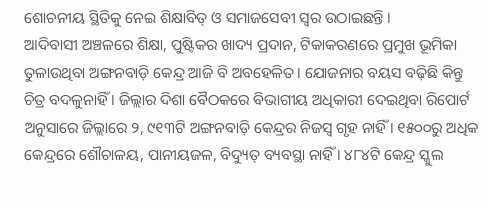ଶୋଚନୀୟ ସ୍ଥିତିକୁ ନେଇ ଶିକ୍ଷାବିତ୍ ଓ ସମାଜସେବୀ ସ୍ୱର ଉଠାଇଛନ୍ତି ।
ଆଦିବାସୀ ଅଞ୍ଚଳରେ ଶିକ୍ଷା, ପୁଷ୍ଟିକର ଖାଦ୍ୟ ପ୍ରଦାନ, ଟିକାକରଣରେ ପ୍ରମୁଖ ଭୂମିକା ତୁଳାଉଥିବା ଅଙ୍ଗନବାଡ଼ି କେନ୍ଦ୍ର ଆଜି ବି ଅବହେଳିତ। ଯୋଜନାର ବୟସ ବଢ଼ିଛି କିନ୍ତୁ ଚିତ୍ର ବଦଳୁନାହିଁ । ଜିଲ୍ଲାର ଦିଶା ବୈଠକରେ ବିଭାଗୀୟ ଅଧିକାରୀ ଦେଇଥିବା ରିପୋର୍ଟ ଅନୁସାରେ ଜିଲ୍ଲାରେ ୨, ୯୧୩ଟି ଅଙ୍ଗନବାଡ଼ି କେନ୍ଦ୍ରର ନିଜସ୍ୱ ଗୃହ ନାହିଁ । ୧୫୦୦ରୁ ଅଧିକ କେନ୍ଦ୍ରରେ ଶୌଚାଳୟ, ପାନୀୟଜଳ, ବିଦ୍ୟୁତ୍ ବ୍ୟବସ୍ଥା ନାହିଁ । ୪୮୪ଟି କେନ୍ଦ୍ର ସ୍କୁଲ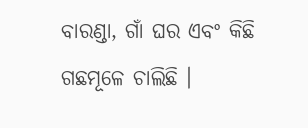ବାରଣ୍ଡା, ଗାଁ ଘର ଏବଂ କିଛି ଗଛମୂଳେ ଚାଲିଛି ।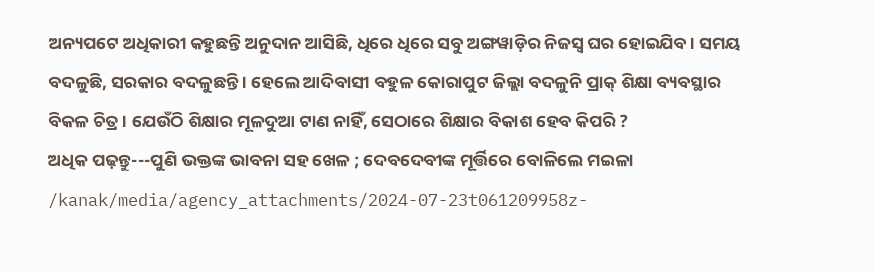ଅନ୍ୟପଟେ ଅଧିକାରୀ କହୁଛନ୍ତି ଅନୁଦାନ ଆସିଛି, ଧିରେ ଧିରେ ସବୁ ଅଙ୍ଗୱାଡ଼ିର ନିଜସ୍ୱ ଘର ହୋଇଯିବ । ସମୟ ବଦଳୁଛି, ସରକାର ବଦଳୁଛନ୍ତି । ହେଲେ ଆଦିବାସୀ ବହୁଳ କୋରାପୁଟ ଜିଲ୍ଲା ବଦଳୁନି ପ୍ରାକ୍ ଶିକ୍ଷା ବ୍ୟବସ୍ଥାର ବିକଳ ଚିତ୍ର । ଯେଉଁଠି ଶିକ୍ଷାର ମୂଳଦୁଆ ଟାଣ ନାହିଁ, ସେଠାରେ ଶିକ୍ଷାର ବିକାଶ ହେବ କିପରି ?
ଅଧିକ ପଢ଼ନ୍ତୁ---ପୁଣି ଭକ୍ତଙ୍କ ଭାବନା ସହ ଖେଳ ; ଦେବଦେବୀଙ୍କ ମୂର୍ତ୍ତିରେ ବୋଳିଲେ ମଇଳା
/kanak/media/agency_attachments/2024-07-23t061209958z-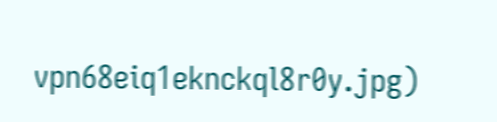vpn68eiq1eknckql8r0y.jpg)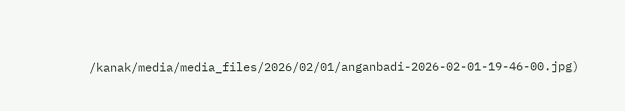/kanak/media/media_files/2026/02/01/anganbadi-2026-02-01-19-46-00.jpg)